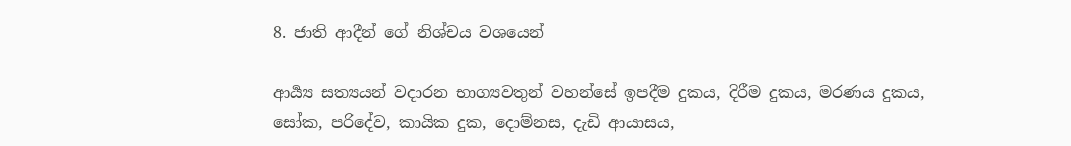8. ජාති ආදීන් ගේ නිශ්චය වශයෙන්

ආර්‍ය්‍ය සත්‍යයන් වදාරන භාග්‍යවතුන් වහන්සේ ඉපදීම දුකය, දිරීම දුකය, මරණය දුකය, සෝක, පරිදේව, කායික දුක, දොම්නස, දැඩි ආයාසය,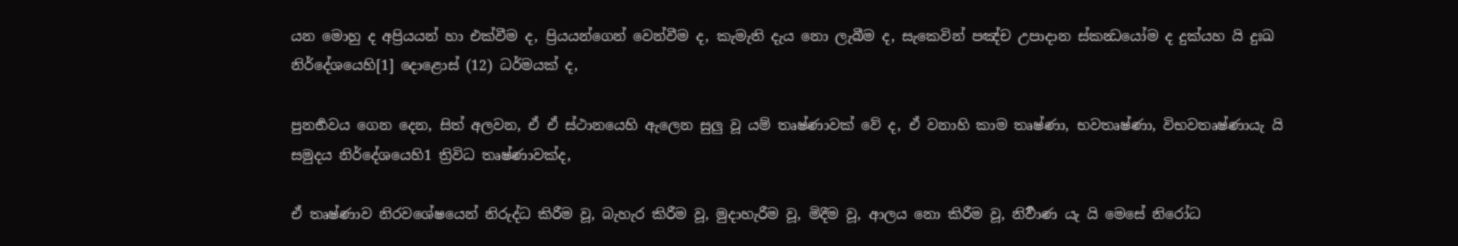යන මොහු ද අප්‍රියයන් හා එක්වීම ද, ප්‍රියයන්ගෙන් වෙන්වීම ද, කැමැති දැය නො ලැබීම ද, සැකෙවින් පඤ්ච උපාදාන ස්කන්‍ධයෝම ද දුක්යහ යි දුඃඛ නිර්දේශයෙහි[1] දොළොස් (12) ධර්මයක් ද,

පුනර්‍භවය ගෙන දෙන, සිත් අලවන, ඒ ඒ ස්ථානයෙහි ඇලෙන සුලු වූ යම් තෘෂ්ණාවක් වේ ද, ඒ වනාහි කාම තෘෂ්ණා, භවතෘෂ්ණා, විභවතෘෂ්ණායැ යි සමුදය නිර්දේශයෙහි1 ත්‍රිවිධ තෘෂ්ණාවක්ද,

ඒ තෘෂ්ණාව නිරවශේෂයෙන් නිරුද්ධ කිරීම වූ, බැහැර කිරීම වූ, මුදාහැරීම වූ, මිදීම වූ, ආලය නො කිරීම වූ, නිර්‍වාණ යැ යි මෙසේ නිරෝධ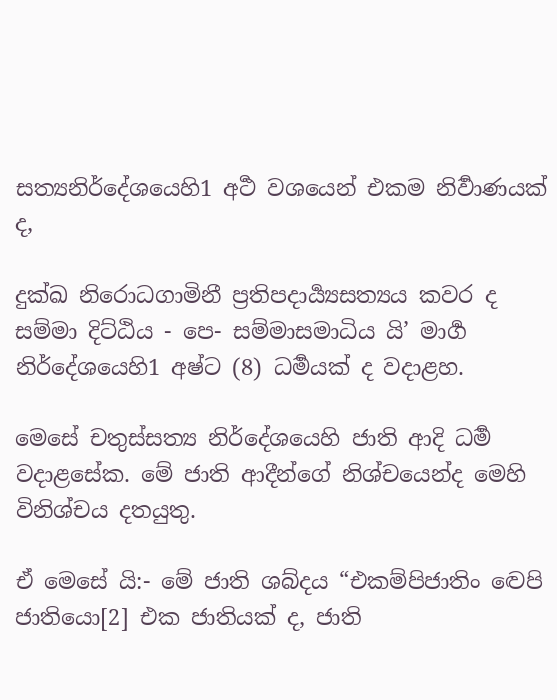සත්‍යනිර්දේශයෙහි1 අර්‍ථ වශයෙන් එකම නිර්‍වාණයක් ද,

දුක්ඛ නිරොධගාමිනී ප්‍ර‍තිපදාර්‍ය්‍යසත්‍යය කවර ද සම්මා දිට්ඨිය - පෙ- සම්මාසමාධිය යි’ මාර්‍ග නිර්දේශයෙහි1 අෂ්ට (8) ධර්‍මයක් ද වදාළහ.

මෙසේ චතුස්සත්‍ය නිර්දේශයෙහි ජාති ආදි ධර්‍ම වදාළසේක. මේ ජාති ආදීන්ගේ නිශ්චයෙන්ද මෙහි විනිශ්චය දතයුතු.

ඒ මෙසේ යි:- මේ ජාති ශබ්දය “එකම්පිජාතිං ද්‍වෙපි ජාතියො[2] එක ජාතියක් ද, ජාති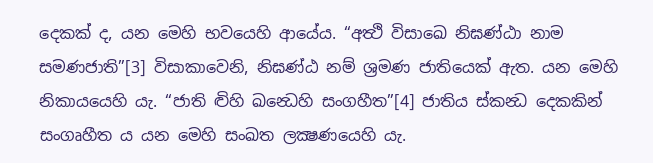දෙකක් ද, යන මෙහි භවයෙහි ආයේය. “අත්‍ථි විසාඛෙ නිඝණ්ඨා නාම සමණජාති”[3] විසාකාවෙනි, නිඝණ්ඨ නම් ශ්‍ර‍මණ ජාතියෙක් ඇත. යන මෙහි නිකායයෙහි යැ. “ජාති ද්‍විහි ඛන්‍ධෙහි සංගහීත”[4] ජාතිය ස්කන්‍ධ දෙකකින් සංගෘහීත ය යන මෙහි සංඛත ලක්‍ෂණයෙහි යැ.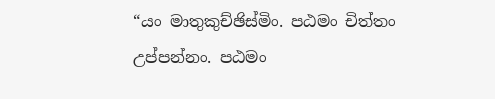“යං මාතුකුච්ඡිස්මිං. පඨමං චිත්තං උප්පන්නං. පඨමං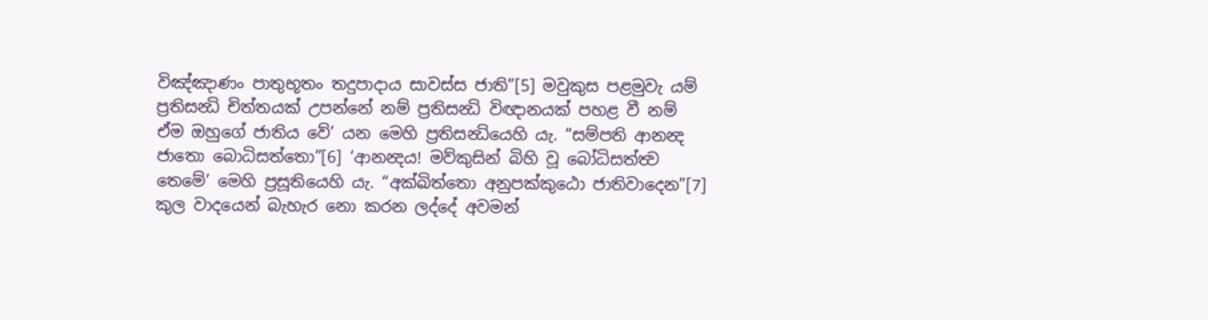විඤ්ඤාණං පාතුභූතං තදුපාදාය සාවස්ස ජාති”[5] මවුකුස පළමුවැ යම් ප්‍ර‍තිසන්‍ධි චිත්තයක් උපන්නේ නම් ප්‍ර‍තිසන්‍ධි විඥානයක් පහළ වී නම් ඒම ඔහුගේ ජාතිය වේ’ යන මෙහි ප්‍ර‍තිසන්‍ධියෙහි යැ. “සම්පති ආනන්‍ද ජාතො බොධිසත්තො”[6] ‘ආනන්‍දය! මව්කුසින් බිහි වූ බෝධිසත්ත්‍ව තෙමේ’ මෙහි ප්‍ර‍සූතියෙහි යැ. “අක්ඛිත්තො අනුපක්කුඨො ජාතිවාදෙන”[7] කුල වාදයෙන් බැහැර නො කරන ලද්දේ අවමන්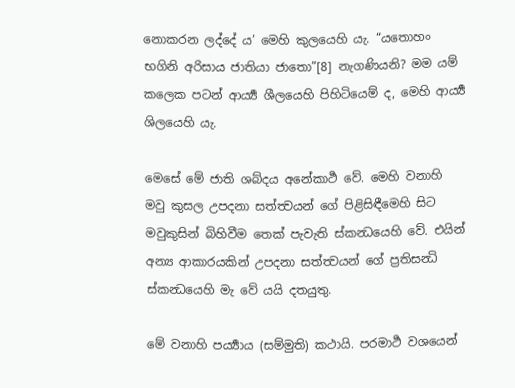නොකරන ලද්දේ ය’ මෙහි කුලයෙහි යැ. “යතොහං භගිනි අරිසාය ජාතියා ජාතො”[8] නැගණියනි? මම යම් කලෙක පටන් ආර්‍ය්‍ය ශීලයෙහි පිහිටියෙම් ද, මෙහි ආර්‍ය්‍ය ශිලයෙහි යැ.

මෙසේ මේ ජාති ශබ්දය අනේකාර්‍ථ වේ. මෙහි වනාහි මවු කුසල උපදනා සත්ත්‍වයන් ගේ පිළිසිඳීමෙහි සිට මවුකුසින් බිහිවීම තෙක් පැවැති ස්කන්‍ධයෙහි වේ. එයින් අන්‍ය ආකාරයකින් උපදනා සත්ත්‍වයන් ගේ ප්‍ර‍තිසන්‍ධි ස්කන්‍ධයෙහි මැ වේ යයි දතයුතු.

මේ වනාහි පර්‍ය්‍යාය (සම්මුති) කථායි. පරමාර්‍ථ වශයෙන්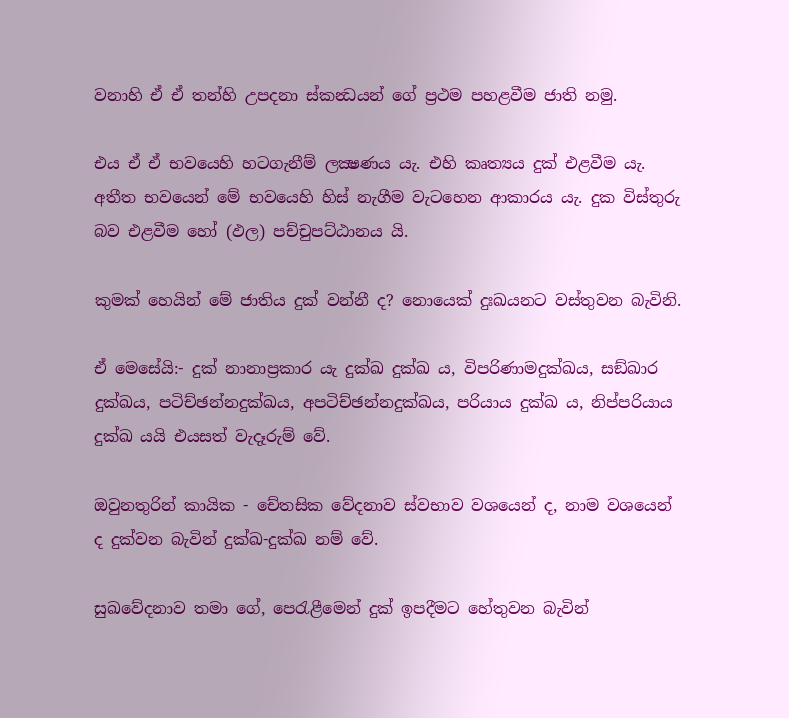වනාහි ඒ ඒ තන්හි උපදනා ස්කන්‍ධයන් ගේ ප්‍ර‍ථම පහළවීම ජාති නමු.

එය ඒ ඒ භවයෙහි හටගැනීම් ලක්‍ෂණය යැ. එහි කෘත්‍යය දුක් එළවීම යැ. අතීත භවයෙන් මේ භවයෙහි හිස් නැගීම වැටහෙන ආකාරය යැ. දුක විස්තුරු බව එළවීම හෝ (ඵල) පච්චුපට්ඨානය යි.

කුමක් හෙයින් මේ ජාතිය දුක් වන්නී ද? නොයෙක් දුඃඛයනට වස්තුවන බැවිනි.

ඒ මෙසේයි:- දුක් නානාප්‍ර‍කාර යැ දුක්ඛ දුක්ඛ ය, විපරිණාමදුක්ඛය, සඞ්ඛාර දුක්ඛය, පටිච්ඡන්නදුක්ඛය, අපටිච්ඡන්නදුක්ඛය, පරියාය දුක්ඛ ය, නිප්පරියාය දුක්ඛ යයි එයසත් වැදෑරුම් වේ.

ඔවුනතුරින් කායික - චේතසික වේදනාව ස්වභාව වශයෙන් ද, නාම වශයෙන් ද දුක්වන බැවින් දුක්ඛ-දුක්ඛ නම් වේ.

සුඛවේදනාව තමා ගේ, පෙරැළීමෙන් දුක් ඉපදීමට හේතුවන බැවින්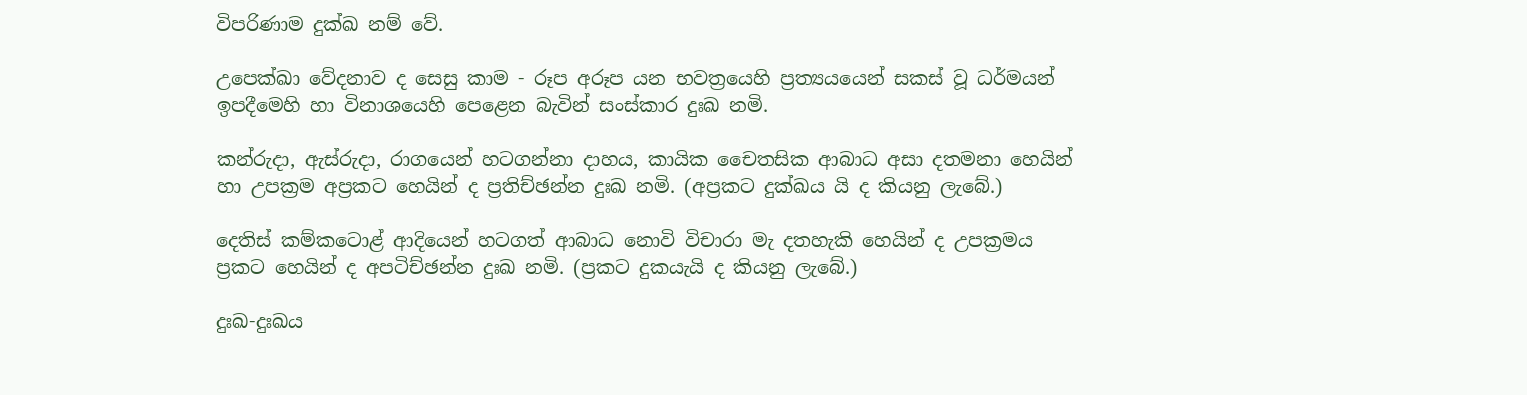විපරිණාම දුක්ඛ නම් වේ.

උපෙක්ඛා වේදනාව ද සෙසු කාම - රූප අරූප යන භවත්‍රයෙහි ප්‍ර‍ත්‍යයයෙන් සකස් වූ ධර්මයන් ඉපදීමෙහි හා විනාශයෙහි පෙළෙන බැවින් සංස්කාර දුඃඛ නමි.

කන්රුදා, ඇස්රුදා, රාගයෙන් හටගන්නා දාහය, කායික චෛතසික ආබාධ අසා දතමනා හෙයින් හා උපක්‍ර‍ම අප්‍ර‍කට හෙයින් ද ප්‍ර‍තිච්ඡන්න දුඃඛ නමි. (අප්‍ර‍කට දුක්ඛය යි ද කියනු ලැබේ.)

දෙතිස් කම්කටොළ් ආදියෙන් හටගත් ආබාධ නොවි විචාරා මැ දතහැකි හෙයින් ද උපක්‍ර‍මය ප්‍ර‍කට හෙයින් ද අපටිච්ඡන්න දුඃඛ නමි. (ප්‍ර‍කට දුකයැයි ද කියනු ලැබේ.)

දුඃඛ-දුඃඛය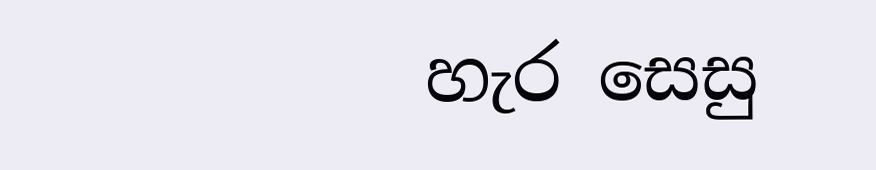හැර සෙසු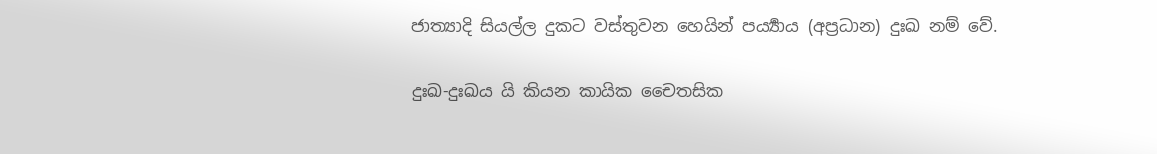ජාත්‍යාදි සියල්ල දුකට වස්තුවන හෙයින් පර්‍ය්‍යාය (අප්‍ර‍ධාන) දුඃඛ නම් වේ.

දුඃඛ-දුඃඛය යි කියන කායික චෛතසික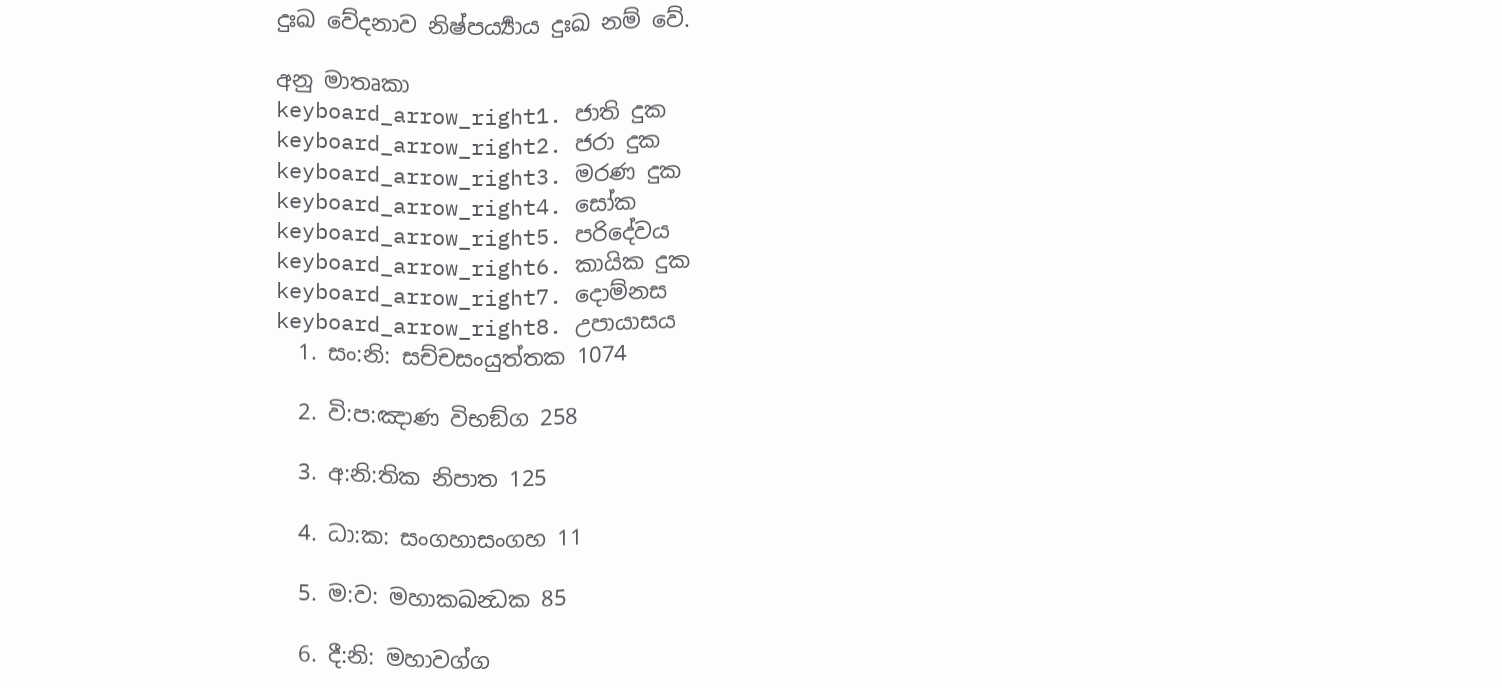දුඃඛ වේදනාව නිෂ්පර්‍ය්‍යාය දුඃඛ නම් වේ.

අනු මාතෘකා
keyboard_arrow_right1. ජාති දුක
keyboard_arrow_right2. ජරා දුක
keyboard_arrow_right3. මරණ දුක
keyboard_arrow_right4. සෝක
keyboard_arrow_right5. පරිදේවය
keyboard_arrow_right6. කායික දුක
keyboard_arrow_right7. දොම්නස
keyboard_arrow_right8. උපායාසය
  1. සං:නි: සච්චසංයුත්තක 1074

  2. වි:ප:ඤාණ විභඞ්ග 258

  3. අ:නි:තික නිපාත 125

  4. ධා:ක: සංගහාසංගහ 11

  5. ම:ව: මහාකඛන්‍ධක 85

  6. දී:නි: මහාවග්ග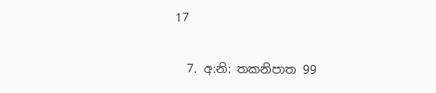17

  7. අ:නි: තකනිපාත 99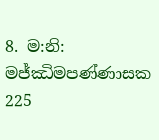8. ම:නි: මජ්ඣිමපණ්ණාසක 225